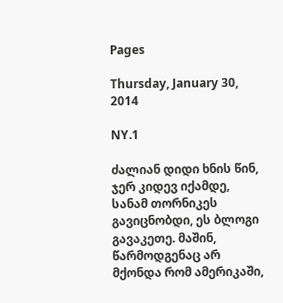Pages

Thursday, January 30, 2014

NY.1

ძალიან დიდი ხნის წინ, ჯერ კიდევ იქამდე, სანამ თორნიკეს გავიცნობდი, ეს ბლოგი გავაკეთე. მაშინ, წარმოდგენაც არ მქონდა რომ ამერიკაში,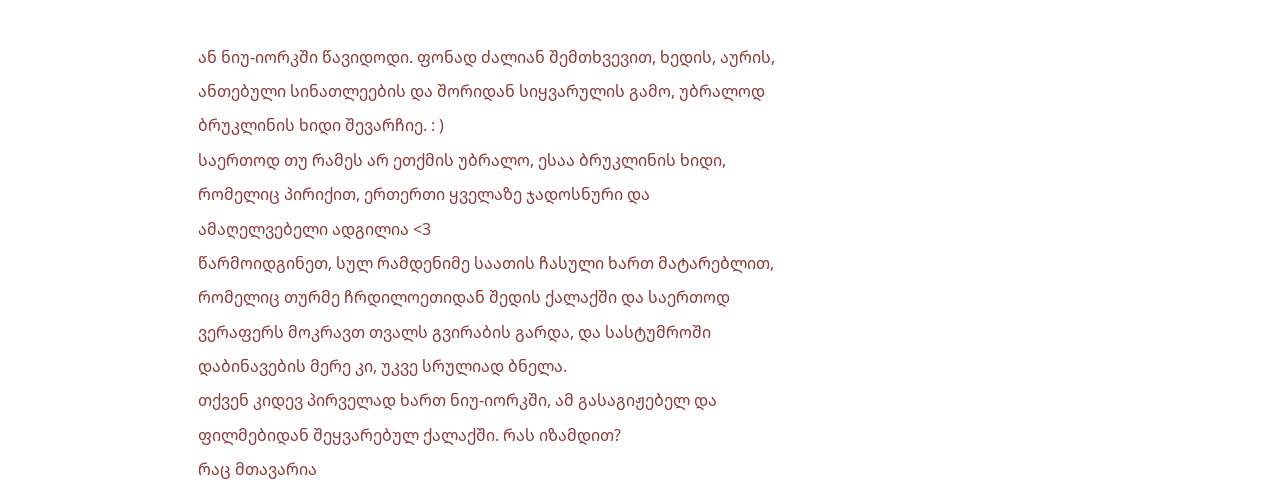ან ნიუ-იორკში წავიდოდი. ფონად ძალიან შემთხვევით, ხედის, აურის, ანთებული სინათლეების და შორიდან სიყვარულის გამო, უბრალოდ ბრუკლინის ხიდი შევარჩიე. : )
საერთოდ თუ რამეს არ ეთქმის უბრალო, ესაა ბრუკლინის ხიდი, რომელიც პირიქით, ერთერთი ყველაზე ჯადოსნური და ამაღელვებელი ადგილია <3
წარმოიდგინეთ, სულ რამდენიმე საათის ჩასული ხართ მატარებლით, რომელიც თურმე ჩრდილოეთიდან შედის ქალაქში და საერთოდ ვერაფერს მოკრავთ თვალს გვირაბის გარდა, და სასტუმროში დაბინავების მერე კი, უკვე სრულიად ბნელა.
თქვენ კიდევ პირველად ხართ ნიუ-იორკში, ამ გასაგიჟებელ და ფილმებიდან შეყვარებულ ქალაქში. რას იზამდით?
რაც მთავარია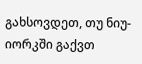გახსოვდეთ, თუ ნიუ-იორკში გაქვთ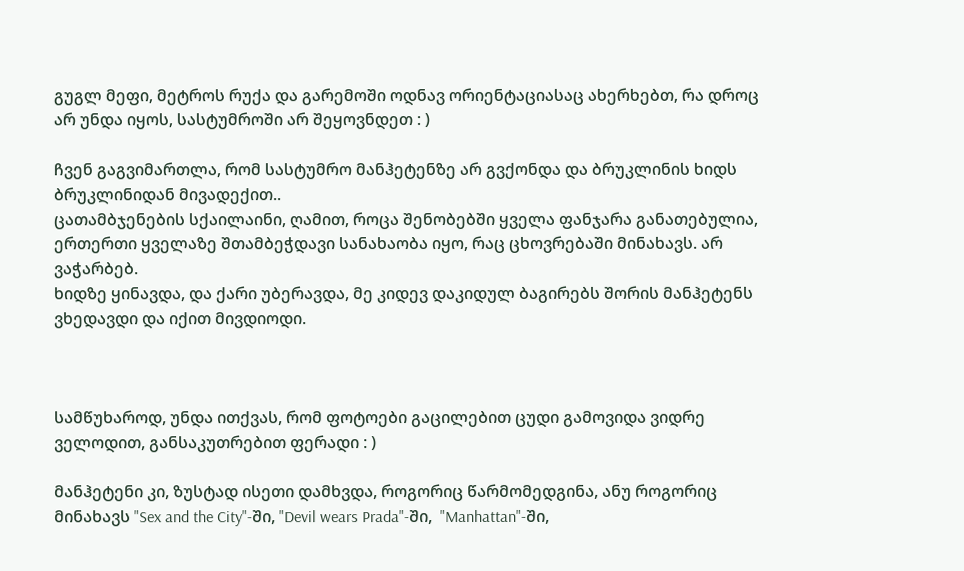გუგლ მეფი, მეტროს რუქა და გარემოში ოდნავ ორიენტაციასაც ახერხებთ, რა დროც არ უნდა იყოს, სასტუმროში არ შეყოვნდეთ : )

ჩვენ გაგვიმართლა, რომ სასტუმრო მანჰეტენზე არ გვქონდა და ბრუკლინის ხიდს ბრუკლინიდან მივადექით..
ცათამბჯენების სქაილაინი, ღამით, როცა შენობებში ყველა ფანჯარა განათებულია, ერთერთი ყველაზე შთამბეჭდავი სანახაობა იყო, რაც ცხოვრებაში მინახავს. არ ვაჭარბებ.
ხიდზე ყინავდა, და ქარი უბერავდა, მე კიდევ დაკიდულ ბაგირებს შორის მანჰეტენს ვხედავდი და იქით მივდიოდი.



სამწუხაროდ, უნდა ითქვას, რომ ფოტოები გაცილებით ცუდი გამოვიდა ვიდრე ველოდით, განსაკუთრებით ფერადი : )

მანჰეტენი კი, ზუსტად ისეთი დამხვდა, როგორიც წარმომედგინა, ანუ როგორიც მინახავს "Sex and the City"-ში, "Devil wears Prada"-ში,  "Manhattan"-ში,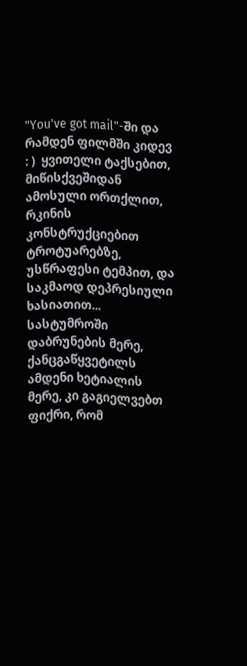"You've got mail"-ში და რამდენ ფილმში კიდევ : )  ყვითელი ტაქსებით, მიწისქვეშიდან ამოსული ორთქლით, რკინის კონსტრუქციებით ტროტუარებზე, უსწრაფესი ტემპით, და საკმაოდ დეპრესიული ხასიათით...
სასტუმროში დაბრუნების მერე, ქანცგაწყვეტილს ამდენი ხეტიალის მერე, კი გაგიელვებთ ფიქრი, რომ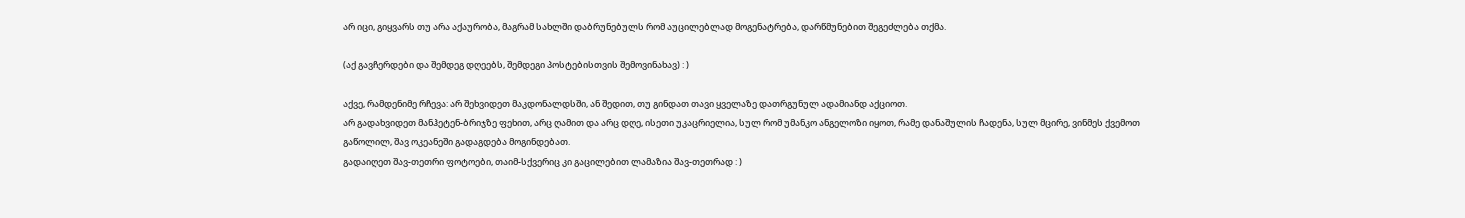არ იცი, გიყვარს თუ არა აქაურობა, მაგრამ სახლში დაბრუნებულს რომ აუცილებლად მოგენატრება, დარწმუნებით შეგეძლება თქმა.

(აქ გავჩერდები და შემდეგ დღეებს, შემდეგი პოსტებისთვის შემოვინახავ) : )

აქვე, რამდენიმე რჩევა: არ შეხვიდეთ მაკდონალდსში, ან შედით, თუ გინდათ თავი ყველაზე დათრგუნულ ადამიანდ აქციოთ.
არ გადახვიდეთ მანჰეტენ-ბრიჯზე ფეხით, არც ღამით და არც დღე, ისეთი უკაცრიელია, სულ რომ უმანკო ანგელოზი იყოთ, რამე დანაშულის ჩადენა, სულ მცირე, ვინმეს ქვემოთ გაწოლილ, შავ ოკეანეში გადაგდება მოგინდებათ.
გადაიღეთ შავ-თეთრი ფოტოები, თაიმ-სქვერიც კი გაცილებით ლამაზია შავ-თეთრად : )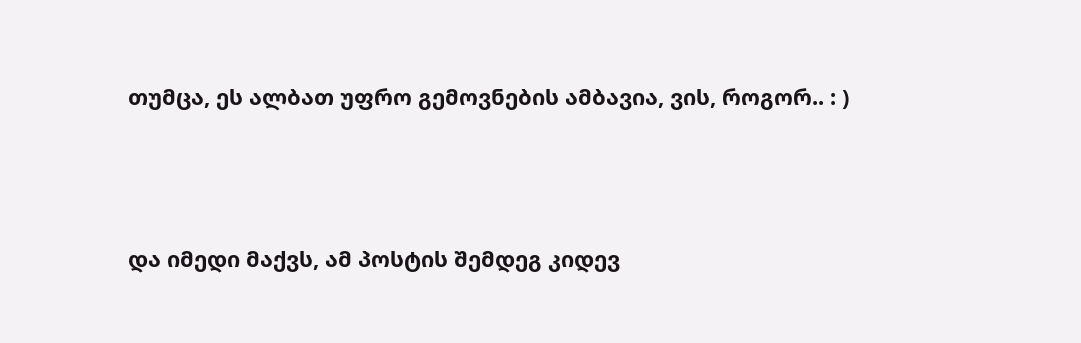თუმცა, ეს ალბათ უფრო გემოვნების ამბავია, ვის, როგორ.. : )



და იმედი მაქვს, ამ პოსტის შემდეგ კიდევ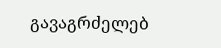გავაგრძელებ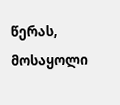წერას, მოსაყოლი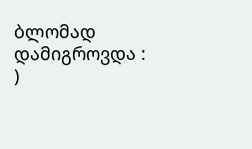ბლომად დამიგროვდა : )